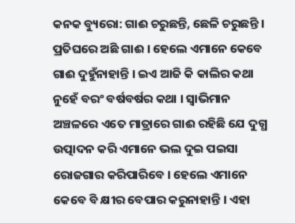କନକ ବ୍ୟୁରୋ: ଗାଈ ଚରୁଛନ୍ତି, ଛେଳି ଚରୁଛନ୍ତି । ପ୍ରତିଘରେ ଅଛି ଗାଈ । ହେଲେ ଏମାନେ କେବେ ଗାଈ ଦୁହୁଁନାହାନ୍ତି । ଇଏ ଆଜି କି କାଲିର କଥା ନୁହେଁ ବରଂ ବର୍ଷବର୍ଷର କଥା । ସ୍ବାଭିମାନ ଅଞ୍ଚଳରେ ଏତେ ମାତ୍ରାରେ ଗାଈ ରହିଛି ଯେ ଦୁଗ୍ଧ ଉତ୍ପାଦନ କରି ଏମାନେ ଭଲ ଦୁଇ ପଇସା ରୋଜଗାର କରିପାରିବେ । ହେଲେ ଏମାନେ କେବେ ବି କ୍ଷୀର ବେପାର କରୁନାହାନ୍ତି । ଏହା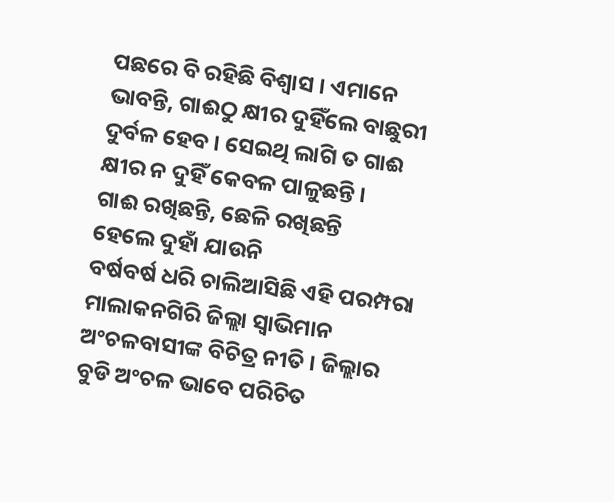ପଛରେ ବି ରହିଛି ବିଶ୍ବାସ । ଏମାନେ ଭାବନ୍ତି, ଗାଈଠୁ କ୍ଷୀର ଦୁହିଁଲେ ବାଛୁରୀ ଦୁର୍ବଳ ହେବ । ସେଇଥି ଲାଗି ତ ଗାଈ କ୍ଷୀର ନ ଦୁହିଁ କେବଳ ପାଳୁଛନ୍ତି ।
ଗାଈ ରଖିଛନ୍ତି, ଛେଳି ରଖିଛନ୍ତି
ହେଲେ ଦୁହାଁ ଯାଉନି
ବର୍ଷବର୍ଷ ଧରି ଚାଲିଆସିଛି ଏହି ପରମ୍ପରା
ମାଲାକନଗିରି ଜିଲ୍ଲା ସ୍ୱାଭିମାନ ଅଂଚଳବାସୀଙ୍କ ବିଚିତ୍ର ନୀତି । ଜିଲ୍ଲାର ବୁଡି ଅଂଚଳ ଭାବେ ପରିଚିତ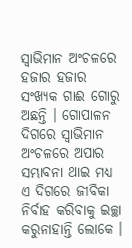ସ୍ୱାଭିମାନ ଅଂଚଳରେ ହଜାର ହଜାର ସଂଖ୍ୟକ ଗାଈ ଗୋରୁ ଅଛନ୍ତି । ଗୋପାଳନ ଦିଗରେ ସ୍ୱାଭିମାନ ଅଂଚଳରେ ଅପାର ସମ୍ଭାବନା ଥାଇ ମଧ୍ୟ ଏ ଦିଗରେ ଜୀବିକା ନିର୍ବାହ କରିବାକୁ ଇଚ୍ଛା କରୁନାହାନ୍ତି ଲୋକେ ।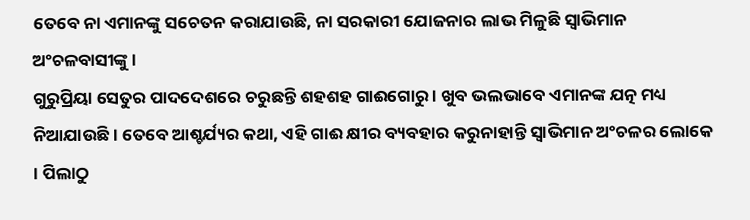ତେବେ ନା ଏମାନଙ୍କୁ ସଚେତନ କରାଯାଉଛି, ନା ସରକାରୀ ଯୋଜନାର ଲାଭ ମିଳୁଛି ସ୍ୱାଭିମାନ ଅଂଚଳବାସୀଙ୍କୁ ।
ଗୁରୁପ୍ରିୟା ସେତୁର ପାଦଦେଶରେ ଚରୁଛନ୍ତି ଶହଶହ ଗାଈଗୋରୁ । ଖୁବ ଭଲଭାବେ ଏମାନଙ୍କ ଯତ୍ନ ମଧ୍ୟ ନିଆଯାଉଛି । ତେବେ ଆଶ୍ଚର୍ଯ୍ୟର କଥା, ଏହି ଗାଈ କ୍ଷୀର ବ୍ୟବହାର କରୁନାହାନ୍ତି ସ୍ୱାଭିମାନ ଅଂଚଳର ଲୋକେ । ପିଲାଠୁ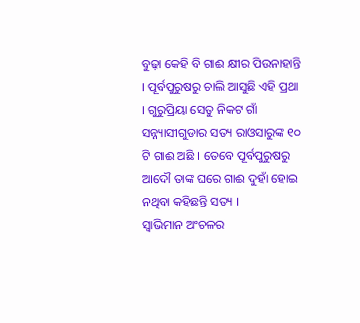ବୁଢ଼ା କେହି ବି ଗାଈ କ୍ଷୀର ପିଉନାହାନ୍ତି । ପୂର୍ବପୁରୁଷରୁ ଚାଲି ଆସୁଛି ଏହି ପ୍ରଥା । ଗୁରୁପ୍ରିୟା ସେତୁ ନିକଟ ଗାଁ ସନ୍ନ୍ୟାସୀଗୁଡାର ସତ୍ୟ ରାଓସାରୁଙ୍କ ୧୦ ଟି ଗାଈ ଅଛି । ତେବେ ପୂର୍ବପୁରୁଷରୁ ଆଦୌ ତାଙ୍କ ଘରେ ଗାଈ ଦୁହାଁ ହୋଇ ନଥିବା କହିଛନ୍ତି ସତ୍ୟ ।
ସ୍ୱାଭିମାନ ଅଂଚଳର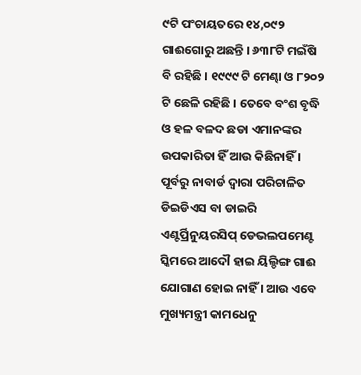୯ଟି ପଂଚାୟତରେ ୧୪,୦୯୨ ଗାଈଗୋରୁ ଅଛନ୍ତି । ୬୩୮ଟି ମଇଁଷି ବି ରହିଛି । ୧୯୯୯ ଟି ମେଣ୍ଢା ଓ ୮୨୦୨ ଟି ଛେଳି ରହିଛି । ତେବେ ବଂଶ ବୃଦ୍ଧି ଓ ହଳ ବଳଦ ଛଡା ଏମାନଙ୍କର ଉପକାରିତା ହିଁ ଆଉ କିଛିନାହିଁ । ପୂର୍ବରୁ ନାବାର୍ଡ ଦ୍ୱାରା ପରିଚାଳିତ ଡିଇଡିଏସ ବା ଡାଇରି ଏଣ୍ଟର୍ପ୍ରିନୁୟରସିପ୍ ଡେଭଲପମେଣ୍ଟ ସ୍କିମରେ ଆଦୌ ହାଇ ୟିଲ୍ଡିଙ୍ଗ ଗାଈ ଯୋଗାଣ ହୋଇ ନାହିଁ । ଆଉ ଏବେ ମୁଖ୍ୟମନ୍ତ୍ରୀ କାମଧେନୁ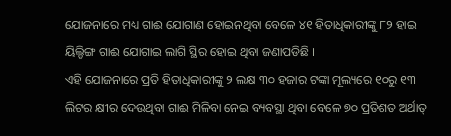ଯୋଜନାରେ ମଧ୍ୟ ଗାଈ ଯୋଗାଣ ହୋଇନଥିବା ବେଳେ ୪୧ ହିତାଧିକାରୀଙ୍କୁ ୮୨ ହାଇ ୟିଲ୍ଡିଙ୍ଗ ଗାଈ ଯୋଗାଇ ଲାଗି ସ୍ଥିର ହୋଇ ଥିବା ଜଣାପଡିଛି ।
ଏହି ଯୋଜନାରେ ପ୍ରତି ହିତାଧିକାରୀଙ୍କୁ ୨ ଲକ୍ଷ ୩୦ ହଜାର ଟଙ୍କା ମୂଲ୍ୟରେ ୧୦ରୁ ୧୩ ଲିଟର କ୍ଷୀର ଦେଉଥିବା ଗାଈ ମିଳିବା ନେଇ ବ୍ୟବସ୍ଥା ଥିବା ବେଳେ ୭୦ ପ୍ରତିଶତ ଅର୍ଥାତ୍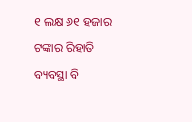୧ ଲକ୍ଷ ୬୧ ହଜାର ଟଙ୍କାର ରିହାତି ବ୍ୟବସ୍ଥା ବି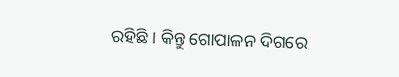ରହିଛି । କିନ୍ତୁ ଗୋପାଳନ ଦିଗରେ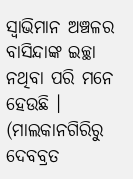ସ୍ବାଭିମାନ ଅଞ୍ଚଳର ବାସିନ୍ଦାଙ୍କ ଇଚ୍ଛା ନଥିବା ପରି ମନେ ହେଉଛି ।
(ମାଲକାନଗିରିରୁ ଦେବବ୍ରତ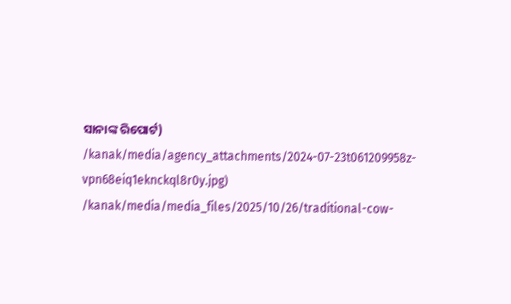ସାନାଙ୍କ ରିପୋର୍ଟ)
/kanak/media/agency_attachments/2024-07-23t061209958z-vpn68eiq1eknckql8r0y.jpg)
/kanak/media/media_files/2025/10/26/traditional-cow-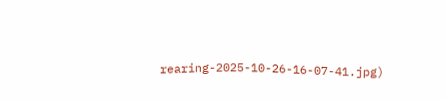rearing-2025-10-26-16-07-41.jpg)